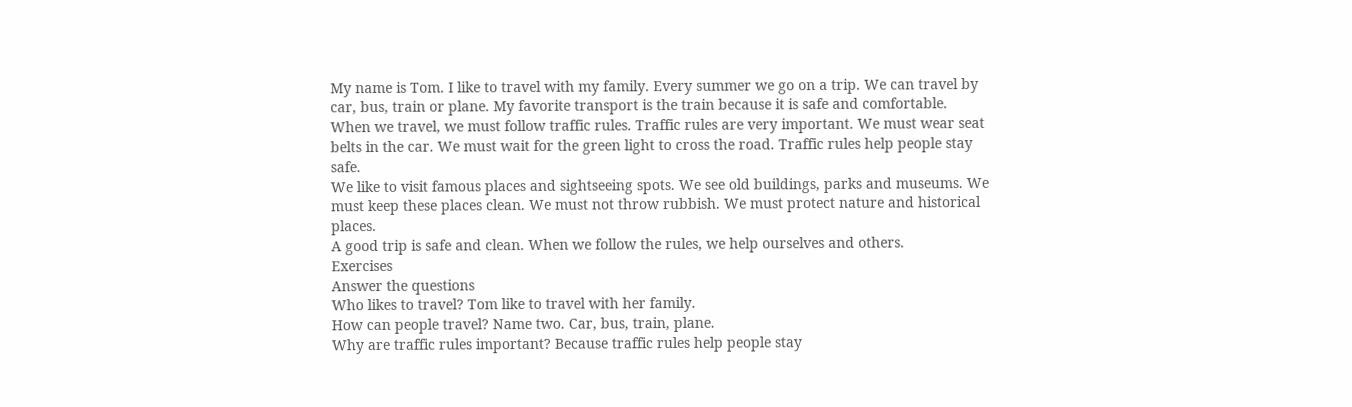My name is Tom. I like to travel with my family. Every summer we go on a trip. We can travel by car, bus, train or plane. My favorite transport is the train because it is safe and comfortable.
When we travel, we must follow traffic rules. Traffic rules are very important. We must wear seat belts in the car. We must wait for the green light to cross the road. Traffic rules help people stay safe.
We like to visit famous places and sightseeing spots. We see old buildings, parks and museums. We must keep these places clean. We must not throw rubbish. We must protect nature and historical places.
A good trip is safe and clean. When we follow the rules, we help ourselves and others.
Exercises
Answer the questions
Who likes to travel? Tom like to travel with her family.
How can people travel? Name two. Car, bus, train, plane.
Why are traffic rules important? Because traffic rules help people stay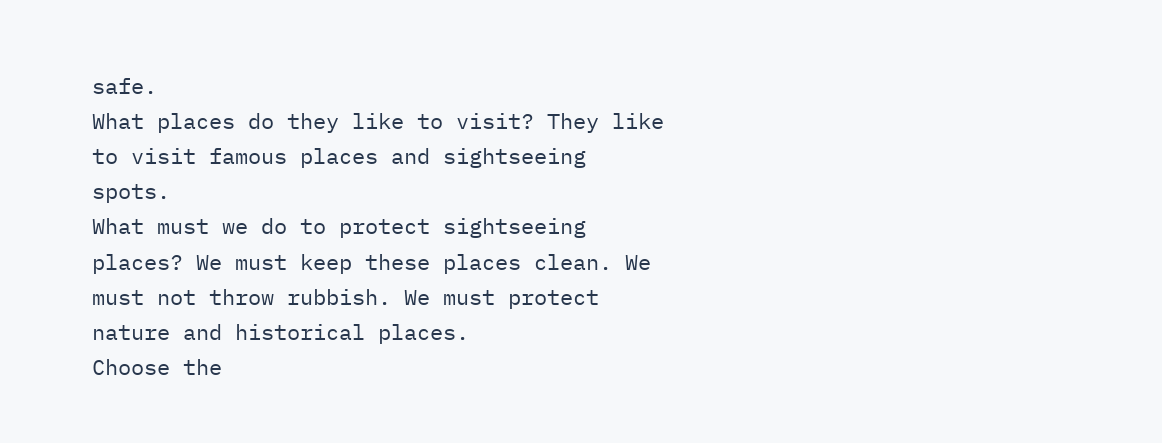safe.
What places do they like to visit? They like to visit famous places and sightseeing spots.
What must we do to protect sightseeing places? We must keep these places clean. We must not throw rubbish. We must protect nature and historical places.
Choose the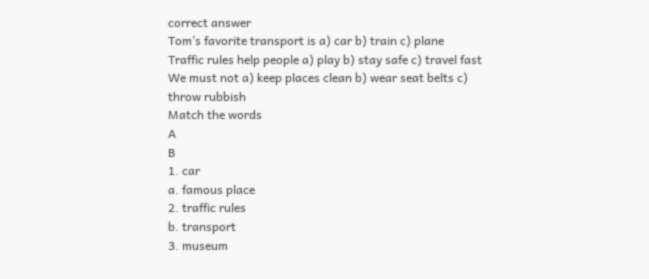correct answer
Tom’s favorite transport is a) car b) train c) plane
Traffic rules help people a) play b) stay safe c) travel fast
We must not a) keep places clean b) wear seat belts c) throw rubbish
Match the words
A
B
1. car
a. famous place
2. traffic rules
b. transport
3. museum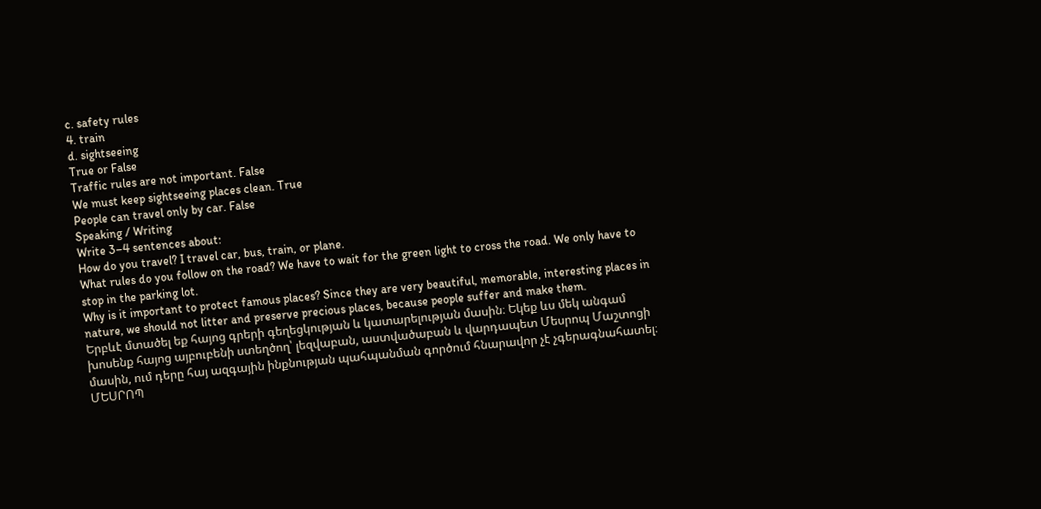c. safety rules
4. train
d. sightseeing
True or False
Traffic rules are not important. False
We must keep sightseeing places clean. True
People can travel only by car. False
Speaking / Writing
Write 3–4 sentences about:
How do you travel? I travel car, bus, train, or plane.
What rules do you follow on the road? We have to wait for the green light to cross the road. We only have to stop in the parking lot.
Why is it important to protect famous places? Since they are very beautiful, memorable, interesting places in nature, we should not litter and preserve precious places, because people suffer and make them.
Երբևէ մտածել եք հայոց գրերի գեղեցկության և կատարելության մասին։ Եկեք ևս մեկ անգամ խոսենք հայոց այբուբենի ստեղծող՝ լեզվաբան, աստվածաբան և վարդապետ Մեսրոպ Մաշտոցի մասին, ում դերը հայ ազգային ինքնության պահպանման գործում հնարավոր չէ չգերագնահատել։
ՄԵՍՐՈՊ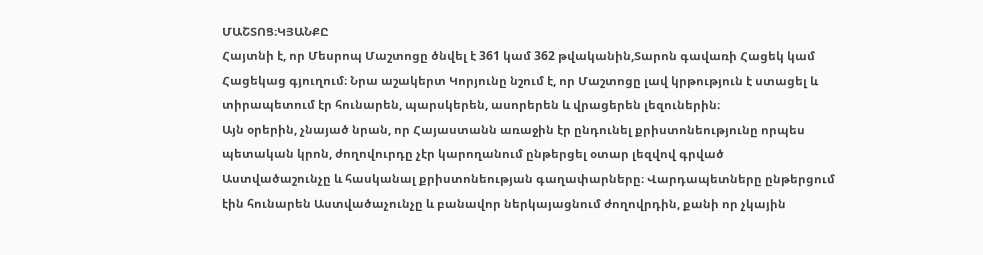ՄԱՇՏՈՑ։ԿՅԱՆՔԸ
Հայտնի է, որ Մեսրոպ Մաշտոցը ծնվել է 361 կամ 362 թվականին,Տարոն գավառի Հացեկ կամ Հացեկաց գյուղում։ Նրա աշակերտ Կորյունը նշում է, որ Մաշտոցը լավ կրթություն է ստացել և տիրապետում էր հունարեն, պարսկերեն, ասորերեն և վրացերեն լեզուներին։
Այն օրերին, չնայած նրան, որ Հայաստանն առաջին էր ընդունել քրիստոնեությունը որպես պետական կրոն, ժողովուրդը չէր կարողանում ընթերցել օտար լեզվով գրված Աստվածաշունչը և հասկանալ քրիստոնեության գաղափարները։ Վարդապետները ընթերցում էին հունարեն Աստվածաչունչը և բանավոր ներկայացնում ժողովրդին, քանի որ չկային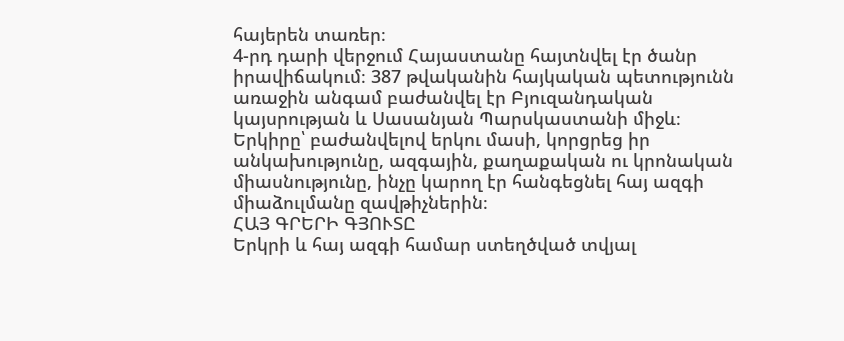հայերեն տառեր։
4-րդ դարի վերջում Հայաստանը հայտնվել էր ծանր իրավիճակում։ 387 թվականին հայկական պետությունն առաջին անգամ բաժանվել էր Բյուզանդական կայսրության և Սասանյան Պարսկաստանի միջև։
Երկիրը՝ բաժանվելով երկու մասի, կորցրեց իր անկախությունը, ազգային, քաղաքական ու կրոնական միասնությունը, ինչը կարող էր հանգեցնել հայ ազգի միաձուլմանը զավթիչներին։
ՀԱՅ ԳՐԵՐԻ ԳՅՈՒՏԸ
Երկրի և հայ ազգի համար ստեղծված տվյալ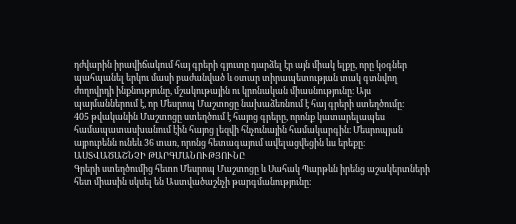դժվարին իրավիճակում հայ գրերի գյուտը դարձել էր այն միակ ելքը, որը կօգներ պահպանել երկու մասի բաժանված և օտար տիրապետության տակ գտնվող ժողովրդի ինքնությունը, մշակութային ու կրոնական միասնությունը։ Այս պայմաններում է, որ Մեսրոպ Մաշտոցը նախաձեռնում է հայ գրերի ստեղծումը։
405 թվականին Մաշտոցը ստեղծում է հայոց գրերը, որոնք կատարելապես համապատասխանում էին հայոց լեզվի հնչունային համակարգին։ Մեսրոպյան այբուբենն ունեև 36 տառ, որոնց հետագայում ավելացվեցին ևս երեքը։
ԱՍՏՎԱԾԱՇՆՉԻ ԹԱՐԳՄԱՆՈՒԹՅՈՒՆԸ
Գրերի ստեղծումից հետո Մեսրոպ Մաշտոցը և Սահակ Պարթևն իրենց աշակերտների հետ միասին սկսել են Աստվածաշնչի թարգմանությունը։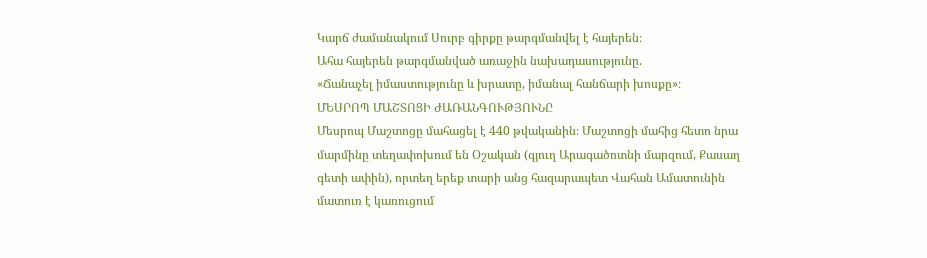Կարճ ժամանակում Սուրբ գիրքը թարգմանվել է հայերեն։
Ահա հայերեն թարգմանված առաջին նախադասությունը.
«Ճանաչել իմաստությունը և խրատը, իմանալ հանճարի խոսքը»։
ՄԵՍՐՈՊ ՄԱՇՏՈՑԻ ԺԱՌԱՆԳՈՒԹՅՈՒՆԸ
Մեսրոպ Մաշտոցը մահացել է 440 թվականին։ Մաշտոցի մահից հետո նրա մարմինը տեղափոխում են Օշական (գյուղ Արագածոտնի մարզում, Քասաղ գետի ափին), որտեղ երեք տարի անց հազարապետ Վահան Ամատունին մատուռ է կառուցում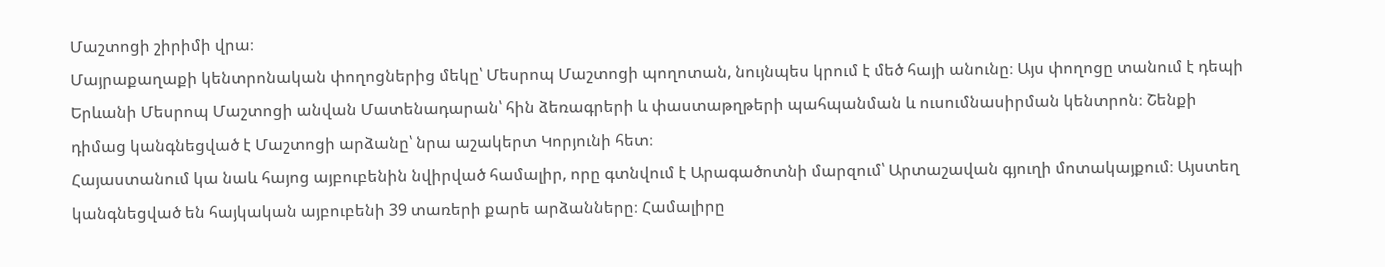Մաշտոցի շիրիմի վրա։
Մայրաքաղաքի կենտրոնական փողոցներից մեկը՝ Մեսրոպ Մաշտոցի պողոտան, նույնպես կրում է մեծ հայի անունը։ Այս փողոցը տանում է դեպի Երևանի Մեսրոպ Մաշտոցի անվան Մատենադարան՝ հին ձեռագրերի և փաստաթղթերի պահպանման և ուսումնասիրման կենտրոն։ Շենքի դիմաց կանգնեցված է Մաշտոցի արձանը՝ նրա աշակերտ Կորյունի հետ։
Հայաստանում կա նաև հայոց այբուբենին նվիրված համալիր, որը գտնվում է Արագածոտնի մարզում՝ Արտաշավան գյուղի մոտակայքում։ Այստեղ կանգնեցված են հայկական այբուբենի 39 տառերի քարե արձանները։ Համալիրը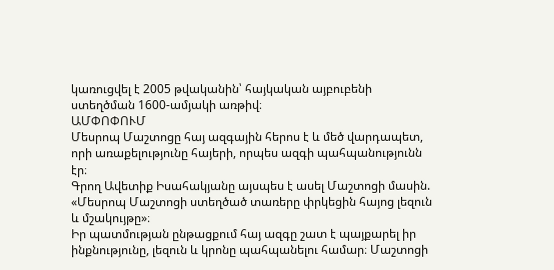կառուցվել է 2005 թվականին՝ հայկական այբուբենի ստեղծման 1600-ամյակի առթիվ։
ԱՄՓՈՓՈՒՄ
Մեսրոպ Մաշտոցը հայ ազգային հերոս է և մեծ վարդապետ, որի առաքելությունը հայերի, որպես ազգի պահպանությունն էր։
Գրող Ավետիք Իսահակյանը այսպես է ասել Մաշտոցի մասին. «Մեսրոպ Մաշտոցի ստեղծած տառերը փրկեցին հայոց լեզուն և մշակույթը»։
Իր պատմության ընթացքում հայ ազգը շատ է պայքարել իր ինքնությունը, լեզուն և կրոնը պահպանելու համար։ Մաշտոցի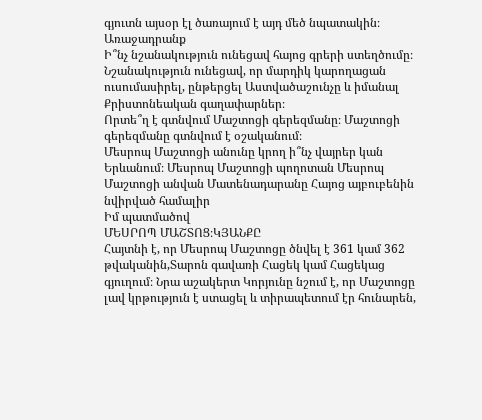գյուտն այսօր էլ ծառայում է այդ մեծ նպատակին։
Առաջադրանք
Ի՞նչ նշանակություն ունեցավ հայոց գրերի ստեղծումը։ Նշանակություն ունեցավ, որ մարդիկ կարողացան ուսումասիրել, ընթերցել Աստվածաշունչը և իմանալ Քրիստոնեական գաղափարներ։
Որտե՞ղ է գտնվում Մաշտոցի գերեզմանը։ Մաշտոցի գերեզմանը գտնվում է օշականում։
Մեսրոպ Մաշտոցի անունը կրող ի՞նչ վայրեր կան Երևանում։ Մեսրոպ Մաշտոցի պողոտան Մեսրոպ Մաշտոցի անվան Մատենադարանը Հայոց այբուբենին նվիրված համալիր
Իմ պատմածով
ՄԵՍՐՈՊ ՄԱՇՏՈՑ։ԿՅԱՆՔԸ
Հայտնի է, որ Մեսրոպ Մաշտոցը ծնվել է 361 կամ 362 թվականին,Տարոն գավառի Հացեկ կամ Հացեկաց գյուղում։ Նրա աշակերտ Կորյունը նշում է, որ Մաշտոցը լավ կրթություն է ստացել և տիրապետում էր հունարեն,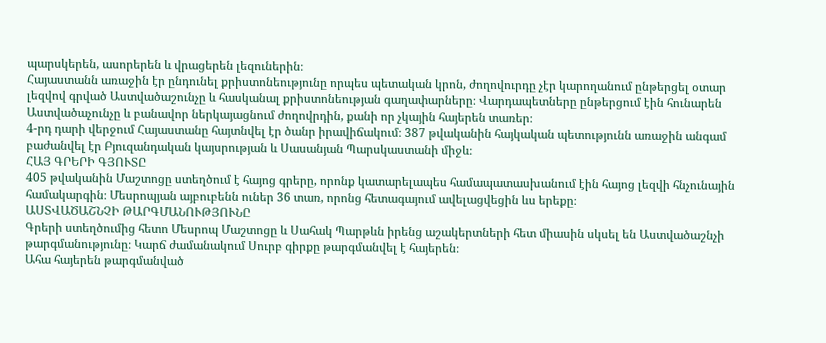պարսկերեն, ասորերեն և վրացերեն լեզուներին։
Հայաստանն առաջին էր ընդունել քրիստոնեությունը որպես պետական կրոն, ժողովուրդը չէր կարողանում ընթերցել օտար լեզվով գրված Աստվածաշունչը և հասկանալ քրիստոնեության գաղափարները։ Վարդապետները ընթերցում էին հունարեն Աստվածաչունչը և բանավոր ներկայացնում ժողովրդին, քանի որ չկային հայերեն տառեր։
4-րդ դարի վերջում Հայաստանը հայտնվել էր ծանր իրավիճակում։ 387 թվականին հայկական պետությունն առաջին անգամ բաժանվել էր Բյուզանդական կայսրության և Սասանյան Պարսկաստանի միջև։
ՀԱՅ ԳՐԵՐԻ ԳՅՈՒՏԸ
405 թվականին Մաշտոցը ստեղծում է հայոց գրերը, որոնք կատարելապես համապատասխանում էին հայոց լեզվի հնչունային համակարգին։ Մեսրոպյան այբուբենն ուներ 36 տառ, որոնց հետագայում ավելացվեցին ևս երեքը։
ԱՍՏՎԱԾԱՇՆՉԻ ԹԱՐԳՄԱՆՈՒԹՅՈՒՆԸ
Գրերի ստեղծումից հետո Մեսրոպ Մաշտոցը և Սահակ Պարթևն իրենց աշակերտների հետ միասին սկսել են Աստվածաշնչի թարգմանությունը։ Կարճ ժամանակում Սուրբ գիրքը թարգմանվել է հայերեն։
Ահա հայերեն թարգմանված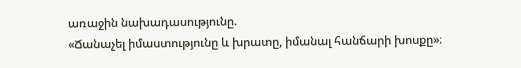առաջին նախադասությունը.
«Ճանաչել իմաստությունը և խրատը, իմանալ հանճարի խոսքը»։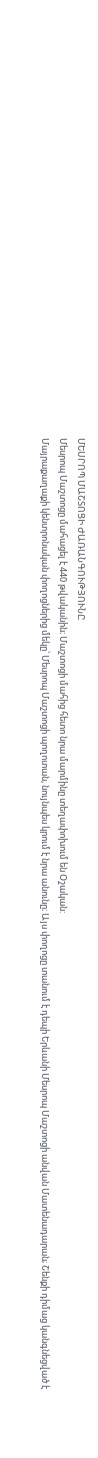ՄԵՍՐՈՊ ՄԱՇՏՈՑԻ ԺԱՌԱՆԳՈՒԹՅՈՒՆԸ
Մեսրոպ Մաշտոցը մահացել է 440 թվականին։ Մաշտոցի մահից հետո նրա մարմինը տեղափոխում են Օշական:
Մայրաքաղաքի կենտրոնական փողոցներից մեկը՝ Մեսրոպ Մաշտոցի պողոտան, նույնպես կրում է նրա անունը։ Այս փողոցը տանում է դեպի Երևանի Մեսրոպ Մաշտոցի անվան Մատենադարան; Շենքի դիմաց կանգնեցված է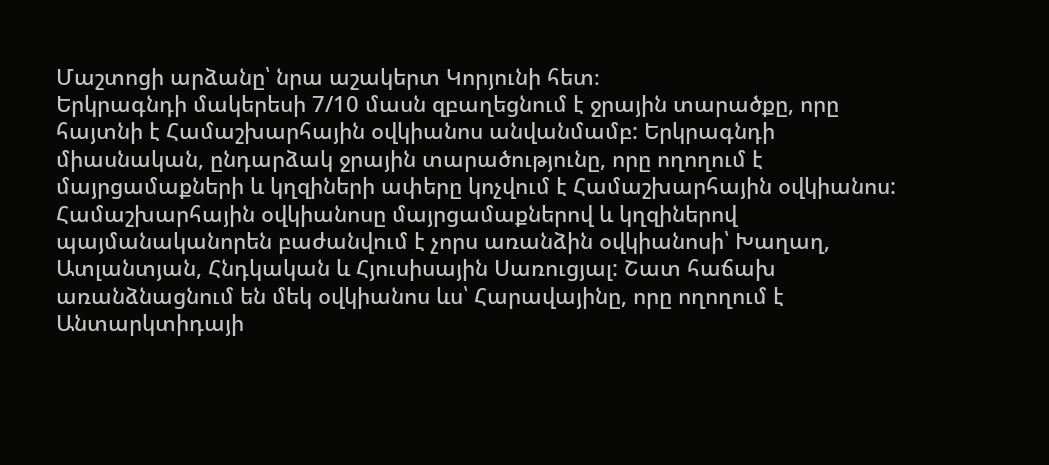Մաշտոցի արձանը՝ նրա աշակերտ Կորյունի հետ։
Երկրագնդի մակերեսի 7/10 մասն զբաղեցնում է ջրային տարածքը, որը հայտնի է Համաշխարհային օվկիանոս անվանմամբ: Երկրագնդի միասնական, ընդարձակ ջրային տարածությունը, որը ողողում է մայրցամաքների և կղզիների ափերը կոչվում է Համաշխարհային օվկիանոս:
Համաշխարհային օվկիանոսը մայրցամաքներով և կղզիներով պայմանականորեն բաժանվում է չորս առանձին օվկիանոսի՝ Խաղաղ, Ատլանտյան, Հնդկական և Հյուսիսային Սառուցյալ: Շատ հաճախ առանձնացնում են մեկ օվկիանոս ևս՝ Հարավայինը, որը ողողում է Անտարկտիդայի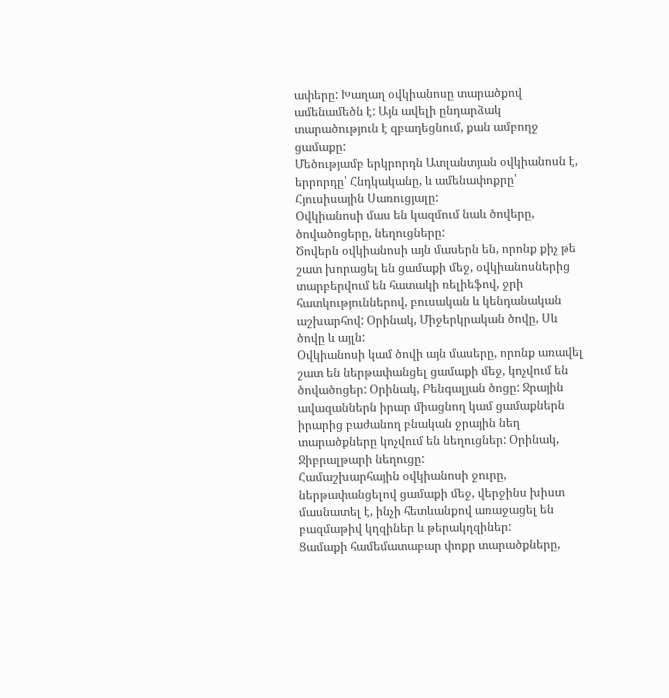ափերը: Խաղաղ օվկիանոսը տարածքով ամենամեծն է: Այն ավելի ընդարձակ տարածություն է զբաղեցնում, քան ամբողջ ցամաքը:
Մեծությամբ երկրորդն Ատլանտյան օվկիանոսն է, երրորդը՝ Հնդկականը, և ամենափոքրը՝ Հյուսիսային Սառուցյալը:
Օվկիանոսի մաս են կազմում նաև ծովերը, ծովածոցերը, նեղուցները:
Ծովերն օվկիանոսի այն մասերն են, որոնք քիչ թե շատ խորացել են ցամաքի մեջ, օվկիանոսներից տարբերվում են հատակի ռելիեֆով, ջրի հատկություններով, բուսական և կենդանական աշխարհով: Օրինակ, Միջերկրական ծովը, Սև ծովը և այլն:
Օվկիանոսի կամ ծովի այն մասերը, որոնք առավել շատ են ներթափանցել ցամաքի մեջ, կոչվում են ծովածոցեր: Օրինակ, Բենգալյան ծոցը: Ջրային ավազաններն իրար միացնող կամ ցամաքներն իրարից բաժանող բնական ջրային նեղ տարածքները կոչվում են նեղուցներ: Օրինակ, Ջիբրալթարի նեղուցը:
Համաշխարհային օվկիանոսի ջուրը, ներթափանցելով ցամաքի մեջ, վերջինս խիստ մասնատել է, ինչի հետևանքով առաջացել են բազմաթիվ կղզիներ և թերակղզիներ:
Ցամաքի համեմատաբար փոքր տարածքները,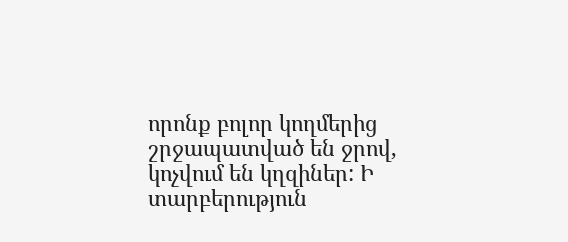որոնք բոլոր կողմերից շրջապատված են ջրով, կոչվում են կղզիներ: Ի տարբերություն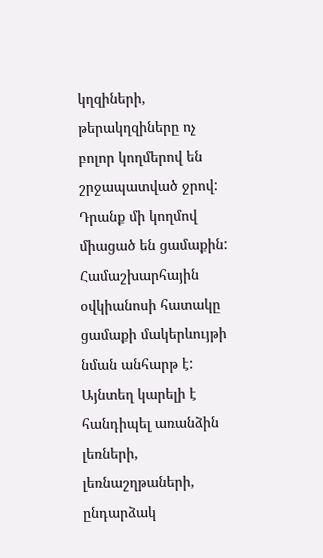կղզիների, թերակղզիները ոչ բոլոր կողմերով են շրջապատված ջրով: Դրանք մի կողմով միացած են ցամաքին:
Համաշխարհային օվկիանոսի հատակը ցամաքի մակերևույթի նման անհարթ է: Այնտեղ կարելի է հանդիպել առանձին լեռների, լեռնաշղթաների, ընդարձակ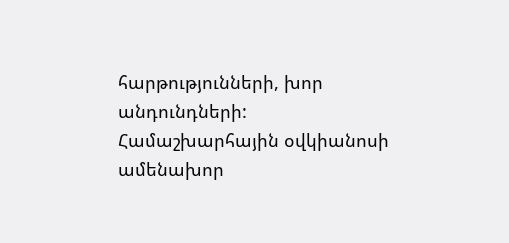հարթությունների, խոր անդունդների:
Համաշխարհային օվկիանոսի ամենախոր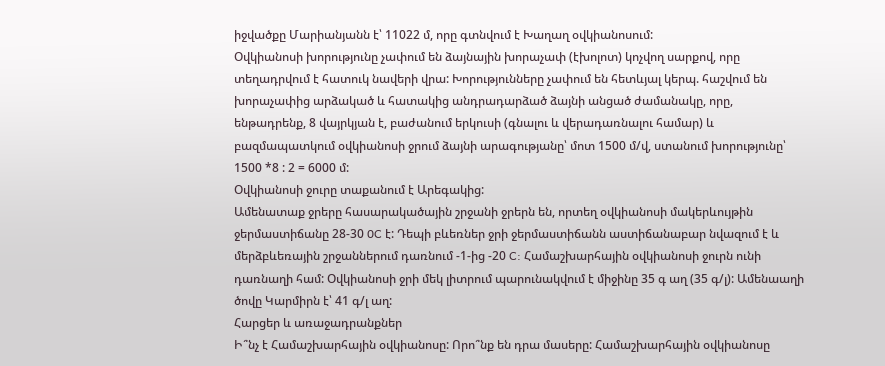իջվածքը Մարիանյանն է՝ 11022 մ, որը գտնվում է Խաղաղ օվկիանոսում:
Օվկիանոսի խորությունը չափում են ձայնային խորաչափ (էխոլոտ) կոչվող սարքով, որը տեղադրվում է հատուկ նավերի վրա: Խորությունները չափում են հետևյալ կերպ. հաշվում են խորաչափից արձակած և հատակից անդրադարձած ձայնի անցած ժամանակը, որը, ենթադրենք, 8 վայրկյան է, բաժանում երկուսի (գնալու և վերադառնալու համար) և բազմապատկում օվկիանոսի ջրում ձայնի արագությանը՝ մոտ 1500 մ/վ, ստանում խորությունը՝ 1500 *8 : 2 = 6000 մ:
Օվկիանոսի ջուրը տաքանում է Արեգակից:
Ամենատաք ջրերը հասարակածային շրջանի ջրերն են, որտեղ օվկիանոսի մակերևույթին ջերմաստիճանը 28-30 0C է: Դեպի բևեռներ ջրի ջերմաստիճանն աստիճանաբար նվազում է և մերձբևեռային շրջաններում դառնում -1-ից -20 C: Համաշխարհային օվկիանոսի ջուրն ունի դառնաղի համ: Օվկիանոսի ջրի մեկ լիտրում պարունակվում է միջինը 35 գ աղ (35 գ/լ): Ամենաաղի ծովը Կարմիրն է՝ 41 գ/լ աղ:
Հարցեր և առաջադրանքներ
Ի՞նչ է Համաշխարհային օվկիանոսը: Որո՞նք են դրա մասերը: Համաշխարհային օվկիանոսը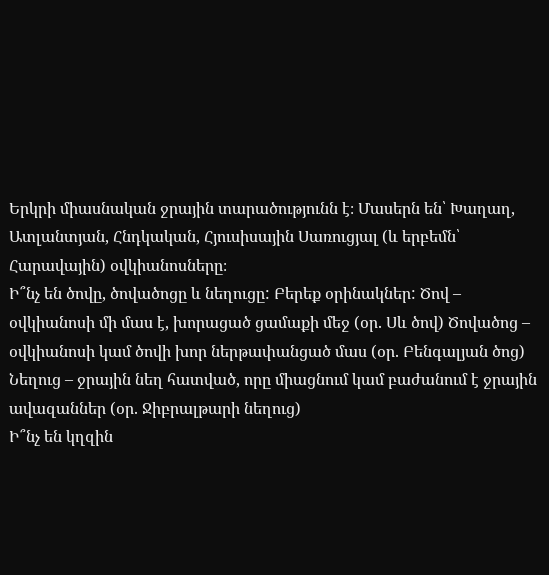Երկրի միասնական ջրային տարածությունն է։ Մասերն են՝ Խաղաղ, Ատլանտյան, Հնդկական, Հյուսիսային Սառուցյալ (և երբեմն՝ Հարավային) օվկիանոսները։
Ի՞նչ են ծովը, ծովածոցը և նեղուցը: Բերեք օրինակներ: Ծով – օվկիանոսի մի մաս է, խորացած ցամաքի մեջ (օր. Սև ծով) Ծովածոց – օվկիանոսի կամ ծովի խոր ներթափանցած մաս (օր. Բենգալյան ծոց) Նեղուց – ջրային նեղ հատված, որը միացնում կամ բաժանում է ջրային ավազաններ (օր. Ջիբրալթարի նեղուց)
Ի՞նչ են կղզին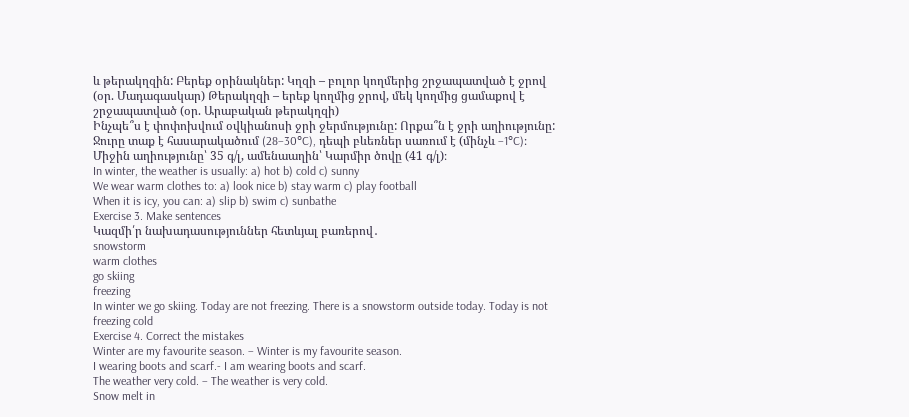և թերակղզին: Բերեք օրինակներ: Կղզի – բոլոր կողմերից շրջապատված է ջրով (օր. Մադագասկար) Թերակղզի – երեք կողմից ջրով, մեկ կողմից ցամաքով է շրջապատված (օր. Արաբական թերակղզի)
Ինչպե՞ս է փոփոխվում օվկիանոսի ջրի ջերմությունը: Որքա՞ն է ջրի աղիությունը: Ջուրը տաք է հասարակածում (28–30°C), դեպի բևեռներ սառում է (մինչև −1°C)։ Միջին աղիությունը՝ 35 գ/լ, ամենաաղին՝ Կարմիր ծովը (41 գ/լ)։
In winter, the weather is usually: a) hot b) cold c) sunny
We wear warm clothes to: a) look nice b) stay warm c) play football
When it is icy, you can: a) slip b) swim c) sunbathe
Exercise 3. Make sentences
Կազմի՛ր նախադասություններ հետևյալ բառերով․
snowstorm
warm clothes
go skiing
freezing
In winter we go skiing. Today are not freezing. There is a snowstorm outside today. Today is not freezing cold
Exercise 4. Correct the mistakes
Winter are my favourite season. – Winter is my favourite season.
I wearing boots and scarf.- I am wearing boots and scarf.
The weather very cold. – The weather is very cold.
Snow melt in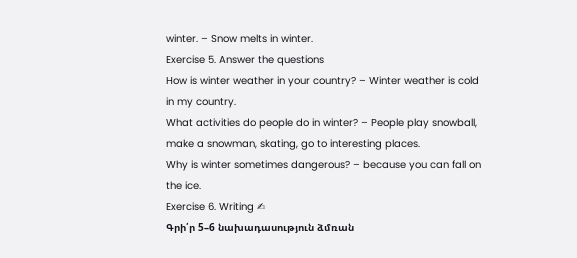winter. – Snow melts in winter.
Exercise 5. Answer the questions
How is winter weather in your country? – Winter weather is cold in my country.
What activities do people do in winter? – People play snowball, make a snowman, skating, go to interesting places.
Why is winter sometimes dangerous? – because you can fall on the ice.
Exercise 6. Writing ✍
Գրի՛ր 5–6 նախադասություն ձմռան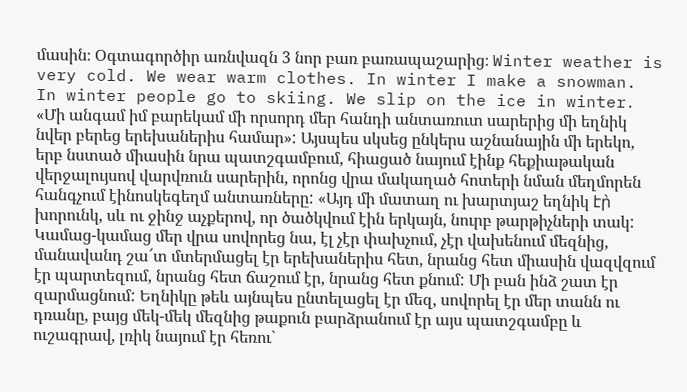մասին։ Օգտագործիր առնվազն 3 նոր բառ բառապաշարից։ Winter weather is very cold. We wear warm clothes. In winter I make a snowman. In winter people go to skiing. We slip on the ice in winter․
«Մի անգամ իմ բարեկամ մի որսորդ մեր հանդի անտառուտ սարերից մի եղնիկ նվեր բերեց երեխաներիս համար»: Այսպես սկսեց ընկերս աշնանային մի երեկո, երբ նստած միասին նրա պատշգամբում, հիացած նայում էինք հեքիաթական վերջալույսով վարվռուն սարերին, որոնց վրա մակաղած հոտերի նման մեղմորեն հանգչում էինոսկեգեղմ անտառները: «Այդ մի մատաղ ու խարտյաշ եղնիկ էր̀ խորունկ, սև ու ջինջ աչքերով, որ ծածկվում էին երկայն, նուրբ թարթիչների տակ: Կամաց-կամաց մեր վրա սովորեց նա, էլ չէր փախչում, չէր վախենում մեզնից, մանավանդ շա՜տ մտերմացել էր երեխաներիս հետ, նրանց հետ միասին վազվզում էր պարտեզում, նրանց հետ ճաշում էր, նրանց հետ քնում: Մի բան ինձ շատ էր զարմացնում: Եղնիկը թեև այնպես ընտելացել էր մեզ, սովորել էր մեր տանն ու դռանը, բայց մեկ-մեկ մեզնից թաքուն բարձրանում էր այս պատշգամբը և ուշագրավ, լռիկ նայում էր հեռու`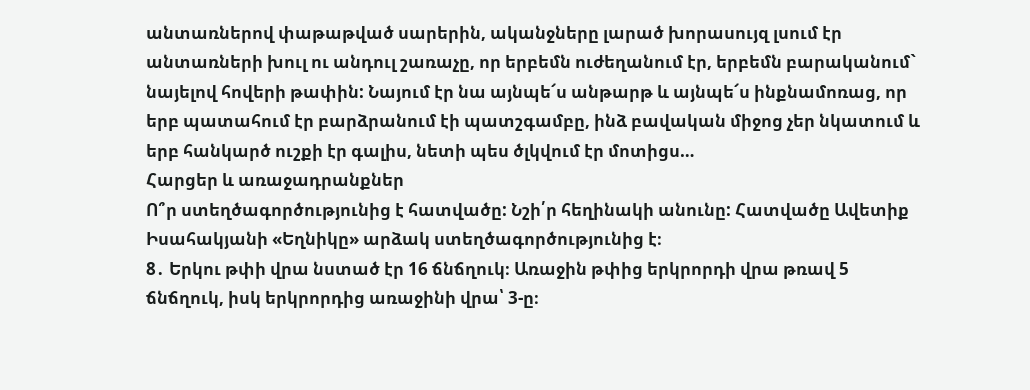անտառներով փաթաթված սարերին, ականջները լարած խորասույզ լսում էր անտառների խուլ ու անդուլ շառաչը, որ երբեմն ուժեղանում էր, երբեմն բարականում` նայելով հովերի թափին: Նայում էր նա այնպե՜ս անթարթ և այնպե՜ս ինքնամոռաց, որ երբ պատահում էր բարձրանում էի պատշգամբը, ինձ բավական միջոց չեր նկատում և երբ հանկարծ ուշքի էր գալիս, նետի պես ծլկվում էր մոտիցս…
Հարցեր և առաջադրանքներ
Ո՞ր ստեղծագործությունից է հատվածը: Նշի՛ր հեղինակի անունը: Հատվածը Ավետիք Իսահակյանի «Եղնիկը» արձակ ստեղծագործությունից է։
8․ Երկու թփի վրա նստած էր 16 ճնճղուկ։ Առաջին թփից երկրորդի վրա թռավ 5 ճնճղուկ, իսկ երկրորդից առաջինի վրա՝ 3-ը։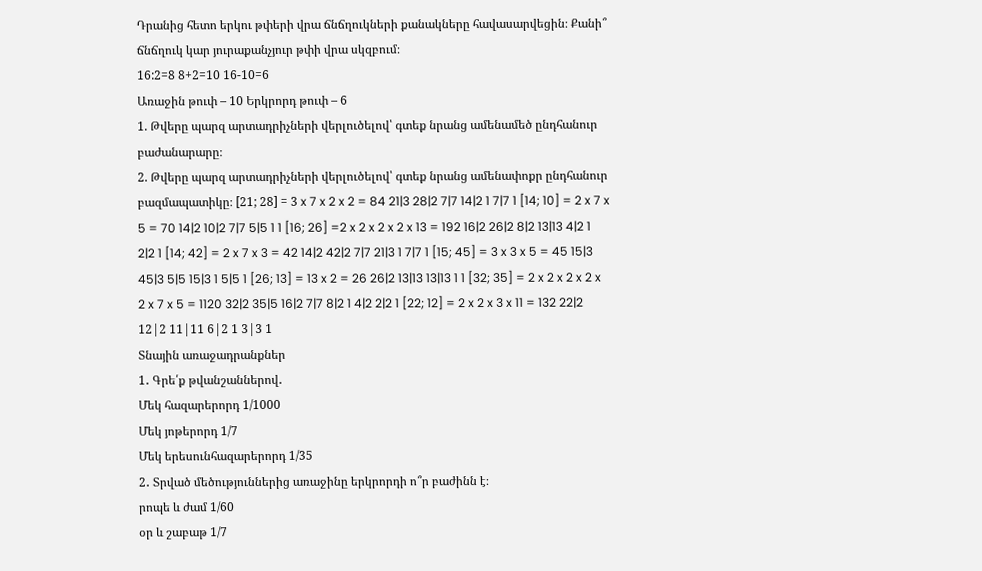Դրանից հետո երկու թփերի վրա ճնճղուկների քանակները հավասարվեցին։ Քանի՞ ճնճղուկ կար յուրաքանչյուր թփի վրա սկզբում։
16:2=8 8+2=10 16-10=6
Առաջին թուփ – 10 Երկրորդ թուփ – 6
1. Թվերը պարզ արտադրիչների վերլուծելով՝ գտեք նրանց ամենամեծ ընդհանուր բաժանարարը։
2. Թվերը պարզ արտադրիչների վերլուծելով՝ գտեք նրանց ամենափոքր ընդհանուր բազմապատիկը։ [21; 28] = 3 x 7 x 2 x 2 = 84 21|3 28|2 7|7 14|2 1 7|7 1 [14; 10] = 2 x 7 x 5 = 70 14|2 10|2 7|7 5|5 1 1 [16; 26] =2 x 2 x 2 x 2 x 13 = 192 16|2 26|2 8|2 13|13 4|2 1 2|2 1 [14; 42] = 2 x 7 x 3 = 42 14|2 42|2 7|7 21|3 1 7|7 1 [15; 45] = 3 x 3 x 5 = 45 15|3 45|3 5|5 15|3 1 5|5 1 [26; 13] = 13 x 2 = 26 26|2 13|13 13|13 1 1 [32; 35] = 2 x 2 x 2 x 2 x 2 x 7 x 5 = 1120 32|2 35|5 16|2 7|7 8|2 1 4|2 2|2 1 [22; 12] = 2 x 2 x 3 x 11 = 132 22|2 12|2 11|11 6|2 1 3|3 1
Տնային առաջադրանքներ
1․ Գրե՛ք թվանշաններով․
Մեկ հազարերորդ 1/1000
Մեկ յոթերորդ 1/7
Մեկ երեսունհազարերորդ 1/35
2․ Տրված մեծություններից առաջինը երկրորդի ո՞ր բաժինն է։
րոպե և ժամ 1/60
օր և շաբաթ 1/7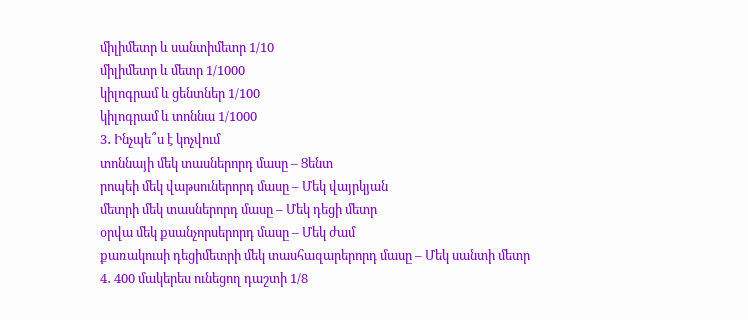միլիմետր և սանտիմետր 1/10
միլիմետր և մետր 1/1000
կիլոգրամ և ցենտներ 1/100
կիլոգրամ և տոննա 1/1000
3․ Ինչպե՞ս է կոչվում
տոննայի մեկ տասներորդ մասը – Ցենտ
րոպեի մեկ վաթսուներորդ մասը – Մեկ վայրկյան
մետրի մեկ տասներորդ մասը – Մեկ դեցի մետր
օրվա մեկ քսանչորսերորդ մասը – Մեկ ժամ
քառակուսի դեցիմետրի մեկ տասհազարերորդ մասը – Մեկ սանտի մետր
4․ 400 մակերես ունեցող դաշտի 1/8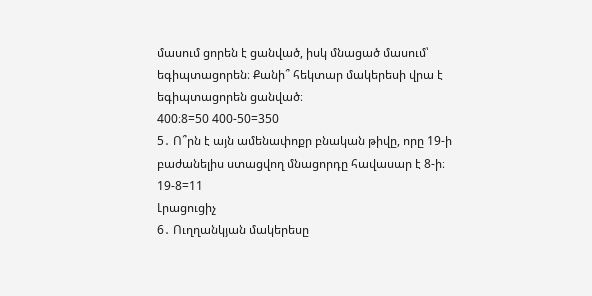մասում ցորեն է ցանված, իսկ մնացած մասում՝ եգիպտացորեն։ Քանի՞ հեկտար մակերեսի վրա է եգիպտացորեն ցանված։
400։8=50 400-50=350
5․ Ո՞րն է այն ամենափոքր բնական թիվը, որը 19-ի բաժանելիս ստացվող մնացորդը հավասար է 8-ի։
19-8=11
Լրացուցիչ
6․ Ուղղանկյան մակերեսը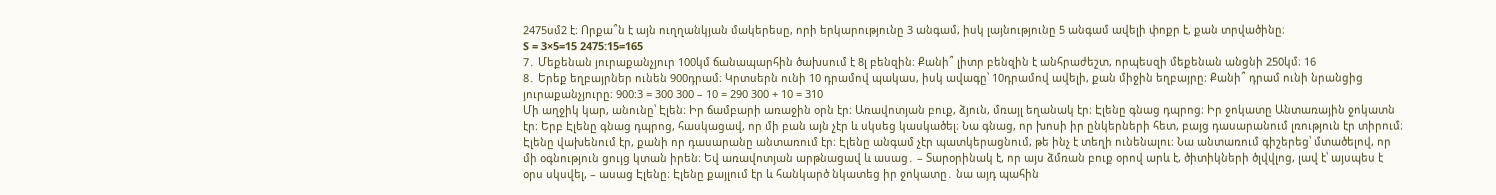2475սմ2 է։ Որքա՞ն է այն ուղղանկյան մակերեսը, որի երկարությունը 3 անգամ, իսկ լայնությունը 5 անգամ ավելի փոքր է, քան տրվածինը։
S = 3×5=15 2475:15=165
7․ Մեքենան յուրաքանչյուր 100կմ ճանապարհին ծախսում է 8լ բենզին։ Քանի՞ լիտր բենզին է անհրաժեշտ, որպեսզի մեքենան անցնի 250կմ։ 16
8․ Երեք եղբայրներ ունեն 900դրամ։ Կրտսերն ունի 10 դրամով պակաս, իսկ ավագը՝ 10դրամով ավելի, քան միջին եղբայրը։ Քանի՞ դրամ ունի նրանցից յուրաքանչյուրը։ 900:3 = 300 300 – 10 = 290 300 + 10 = 310
Մի աղջիկ կար, անունը՝ Էլեն։ Իր ճամբարի առաջին օրն էր։ Առավոտյան բուք, ձյուն, մռայլ եղանակ էր։ Էլենը գնաց դպրոց։ Իր ջոկատը Անտառային ջոկատն էր։ Երբ Էլենը գնաց դպրոց, հասկացավ, որ մի բան այն չէր և սկսեց կասկածել։ Նա գնաց, որ խոսի իր ընկերների հետ, բայց դասարանում լռություն էր տիրում։ Էլենը վախենում էր, քանի որ դասարանը անտառում էր։ Էլենը անգամ չէր պատկերացնում, թե ինչ է տեղի ունենալու։ Նա անտառում գիշերեց՝ մտածելով, որ մի օգնություն ցույց կտան իրեն։ Եվ առավոտյան արթնացավ և ասաց․ – Տարօրինակ է, որ այս ձմռան բուք օրով արև է, ծիտիկների ծլվվլոց, լավ է՝ այսպես է օրս սկսվել, – ասաց Էլենը։ Էլենը քայլում էր և հանկարծ նկատեց իր ջոկատը․ նա այդ պահին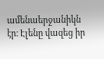ամենաերջանիկն էր։ Էլենը վազեց իր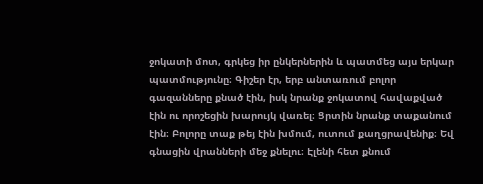ջոկատի մոտ, գրկեց իր ընկերներին և պատմեց այս երկար պատմությունը։ Գիշեր էր, երբ անտառում բոլոր գազանները քնած էին, իսկ նրանք ջոկատով հավաքված էին ու որոշեցին խարույկ վառել։ Ցրտին նրանք տաքանում էին։ Բոլորը տաք թեյ էին խմում, ուտում քաղցրավենիք։ Եվ գնացին վրանների մեջ քնելու։ Էլենի հետ քնում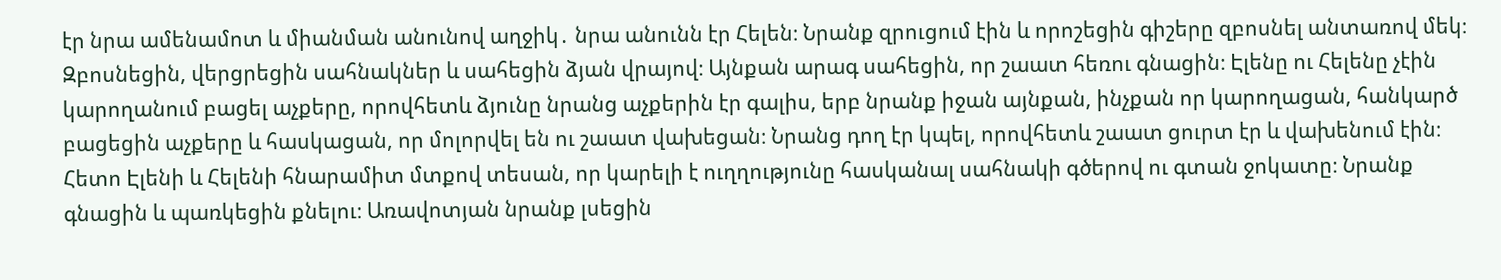էր նրա ամենամոտ և միանման անունով աղջիկ․ նրա անունն էր Հելեն։ Նրանք զրուցում էին և որոշեցին գիշերը զբոսնել անտառով մեկ։ Զբոսնեցին, վերցրեցին սահնակներ և սահեցին ձյան վրայով։ Այնքան արագ սահեցին, որ շաատ հեռու գնացին։ Էլենը ու Հելենը չէին կարողանում բացել աչքերը, որովհետև ձյունը նրանց աչքերին էր գալիս, երբ նրանք իջան այնքան, ինչքան որ կարողացան, հանկարծ բացեցին աչքերը և հասկացան, որ մոլորվել են ու շաատ վախեցան։ Նրանց դող էր կպել, որովհետև շաատ ցուրտ էր և վախենում էին։ Հետո Էլենի և Հելենի հնարամիտ մտքով տեսան, որ կարելի է ուղղությունը հասկանալ սահնակի գծերով ու գտան ջոկատը։ Նրանք գնացին և պառկեցին քնելու։ Առավոտյան նրանք լսեցին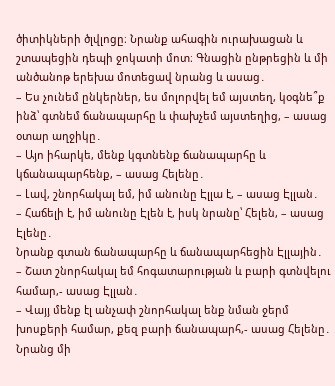ծիտիկների ծլվլոցը։ Նրանք ահագին ուրախացան և շտապեցին դեպի ջոկատի մոտ։ Գնացին ընթրեցին և մի անծանոթ երեխա մոտեցավ նրանց և ասաց․
– Ես չունեմ ընկերներ, ես մոլորվել եմ այստեղ, կօգնե՞ք ինձ՝ գտնեմ ճանապարհը և փախչեմ այստեղից, – ասաց օտար աղջիկը․
– Այո իհարկե, մենք կգտնենք ճանապարհը և կճանապարհենք, – ասաց Հելենը․
– Լավ, շնորհակալ եմ, իմ անունը Էլլա է, – ասաց Էլլան․
– Հաճելի է, իմ անունը Էլեն է, իսկ նրանը՝ Հելեն, – ասաց Էլենը․
Նրանք գտան ճանապարհը և ճանապարհեցին Էլլային․
– Շատ շնորհակալ եմ հոգատարության և բարի գտնվելու համար,- ասաց Էլլան․
– Վայյ մենք էլ անչափ շնորհակալ ենք նման ջերմ խոսքերի համար, քեզ բարի ճանապարհ,- ասաց Հելենը․
Նրանց մի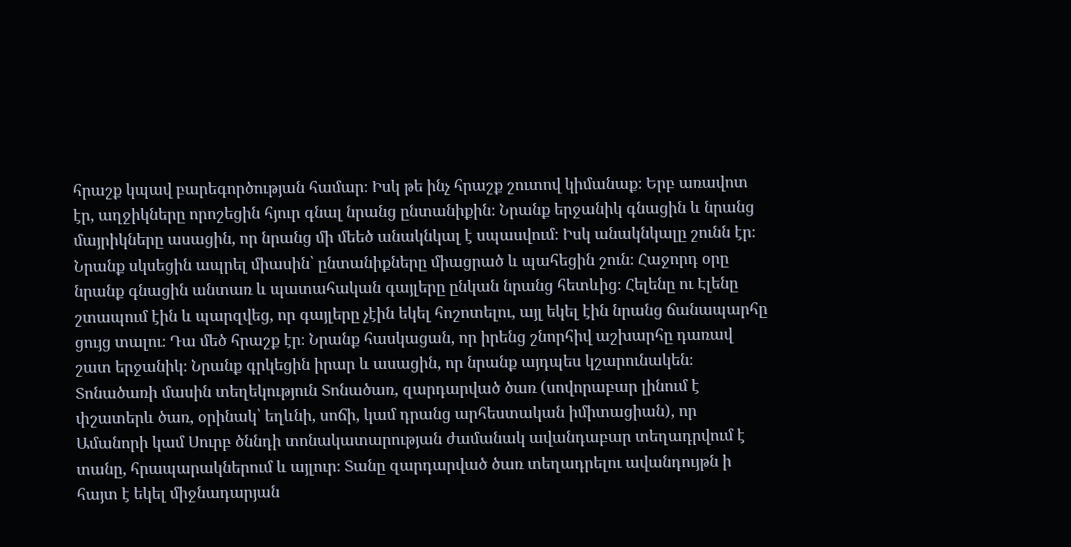հրաշք կպավ բարեգործության համար։ Իսկ թե ինչ հրաշք շուտով կիմանաք։ Երբ առավոտ էր, աղջիկները որոշեցին հյուր գնալ նրանց ընտանիքին։ Նրանք երջանիկ գնացին և նրանց մայրիկները ասացին, որ նրանց մի մեեծ անակնկալ է սպասվում։ Իսկ անակնկալը շունն էր։ Նրանք սկսեցին ապրել միասին՝ ընտանիքները միացրած և պահեցին շուն։ Հաջորդ օրը նրանք գնացին անտառ և պատահական գայլերը ընկան նրանց հետևից։ Հելենը ու Էլենը շտապում էին և պարզվեց, որ գայլերը չէին եկել հոշոտելու, այլ եկել էին նրանց ճանապարհը ցույց տալու։ Դա մեծ հրաշք էր։ Նրանք հասկացան, որ իրենց շնորհիվ աշխարհը դառավ շատ երջանիկ։ Նրանք գրկեցին իրար և ասացին, որ նրանք այդպես կշարունակեն։
Տոնածառի մասին տեղեկություն Տոնածառ, զարդարված ծառ (սովորաբար լինում է փշատերև ծառ, օրինակ՝ եղևնի, սոճի, կամ դրանց արհեստական իմիտացիան), որ Ամանորի կամ Սուրբ ծննդի տոնակատարության ժամանակ ավանդաբար տեղադրվում է տանը, հրապարակներում և այլուր։ Տանը զարդարված ծառ տեղադրելու ավանդույթն ի հայտ է եկել միջնադարյան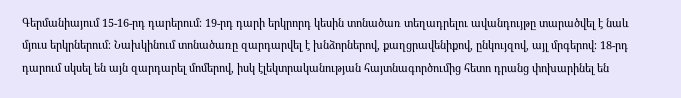Գերմանիայում 15-16-րդ դարերում։ 19-րդ դարի երկրորդ կեսին տոնածառ տեղադրելու ավանդույթը տարածվել է նաև մյուս երկրներում։ Նախկինում տոնածառը զարդարվել է խնձորներով, քաղցրավենիքով, ընկույզով, այլ մրգերով։ 18-րդ դարում սկսել են այն զարդարել մոմերով, իսկ էլեկտրականության հայտնագործումից հետո դրանց փոխարինել են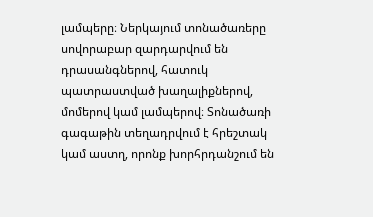լամպերը։ Ներկայում տոնածառերը սովորաբար զարդարվում են դրասանգներով, հատուկ պատրաստված խաղալիքներով, մոմերով կամ լամպերով։ Տոնածառի գագաթին տեղադրվում է հրեշտակ կամ աստղ, որոնք խորհրդանշում են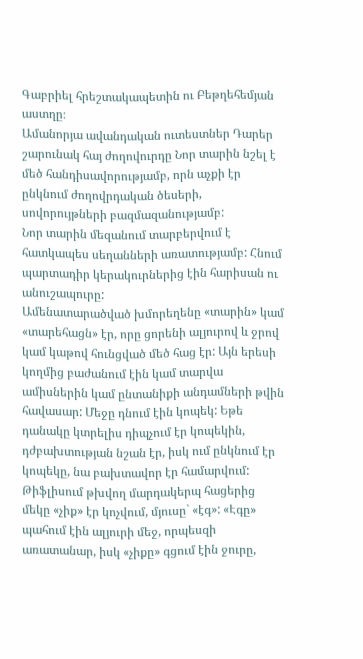Գաբրիել հրեշտակապետին ու Բեթղեհեմյան աստղը։
Ամանորյա ավանդական ուտեստներ Դարեր շարունակ հայ ժողովուրդը Նոր տարին նշել է մեծ հանդիսավորությամբ, որն աչքի էր ընկնում ժողովրդական ծեսերի, սովորույթների բազմազանությամբ:
Նոր տարին մեզանում տարբերվում է հատկապես սեղանների առատությամբ: Հնում պարտադիր կերակուրներից էին հարիսան ու անուշապուրը:
Ամենատարածված խմորեղենը «տարին» կամ «տարեհացն» էր, որը ցորենի ալյուրով և ջրով կամ կաթով հունցված մեծ հաց էր: Այն երեսի կողմից բաժանում էին կամ տարվա ամիսներին կամ ընտանիքի անդամների թվին հավասար: Մեջը դնում էին կոպեկ: Եթե դանակը կտրելիս դիպչում էր կոպեկին, դժբախտության նշան էր, իսկ ում ընկնում էր կոպեկը, նա բախտավոր էր համարվում:
Թիֆլիսում թխվող մարդակերպ հացերից մեկը «չիք» էր կոչվում, մյուսը` «էգ»: «Էգը» պահում էին ալյուրի մեջ, որպեսզի առատանար, իսկ «չիքը» գցում էին ջուրը,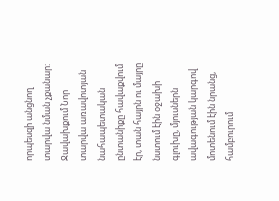որպեսզի անցնող տարվա նման չքանար:
Ջավախքում Նոր տարվա առավոտյան նահապետական ընտանիքը հավաքվում էր, տան հայրն ու մայրը նստում էին օջախի գլուխը, մյուսներն ավագության կարգով մոտենում էին նրանց, համբուրում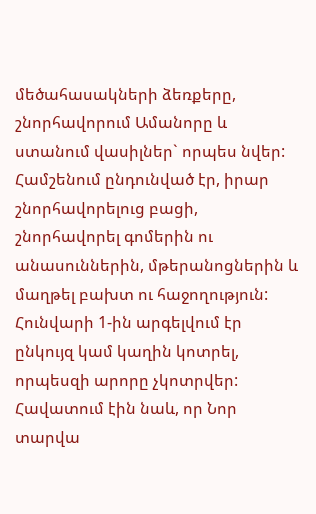մեծահասակների ձեռքերը, շնորհավորում Ամանորը և ստանում վասիլներ` որպես նվեր:
Համշենում ընդունված էր, իրար շնորհավորելուց բացի, շնորհավորել գոմերին ու անասուններին, մթերանոցներին և մաղթել բախտ ու հաջողություն: Հունվարի 1-ին արգելվում էր ընկույզ կամ կաղին կոտրել, որպեսզի արորը չկոտրվեր: Հավատում էին նաև, որ Նոր տարվա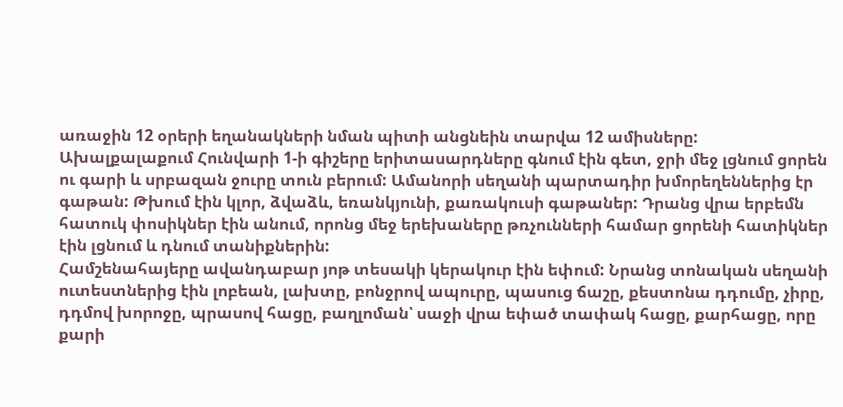առաջին 12 օրերի եղանակների նման պիտի անցնեին տարվա 12 ամիսները:
Ախալքալաքում Հունվարի 1-ի գիշերը երիտասարդները գնում էին գետ, ջրի մեջ լցնում ցորեն ու գարի և սրբազան ջուրը տուն բերում: Ամանորի սեղանի պարտադիր խմորեղեններից էր գաթան: Թխում էին կլոր, ձվաձև, եռանկյունի, քառակուսի գաթաներ: Դրանց վրա երբեմն հատուկ փոսիկներ էին անում, որոնց մեջ երեխաները թռչունների համար ցորենի հատիկներ էին լցնում և դնում տանիքներին:
Համշենահայերը ավանդաբար յոթ տեսակի կերակուր էին եփում: Նրանց տոնական սեղանի ուտեստներից էին լոբեան, լախտը, բոնջրով ապուրը, պասուց ճաշը, քեստոնա դդումը, չիրը, դդմով խորոջը, պրասով հացը, բաղլոման՝ սաջի վրա եփած տափակ հացը, քարհացը, որը քարի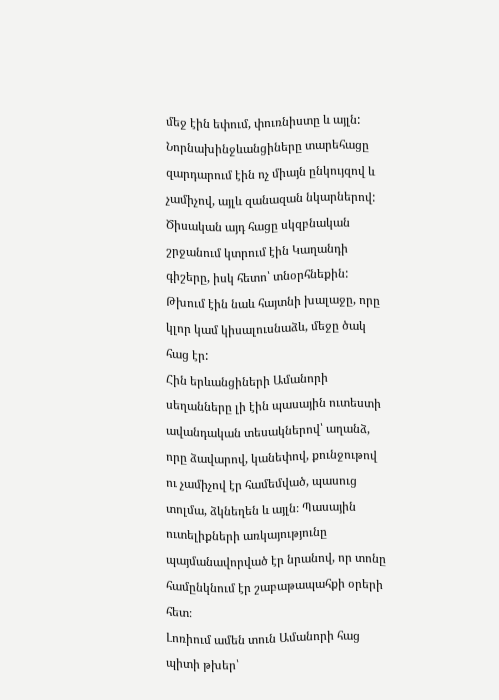մեջ էին եփում, փուռնիստը և այլն:
Նորնախինջևանցիները տարեհացը զարդարում էին ոչ միայն ընկույզով և չամիչով, այլև զանազան նկարներով: Ծիսական այդ հացը սկզբնական շրջանում կտրում էին Կաղանդի գիշերը, իսկ հետո՝ տնօրհնեքին: Թխում էին նաև հայտնի խալաջը, որը կլոր կամ կիսալուսնաձև, մեջը ծակ հաց էր:
Հին երևանցիների Ամանորի սեղանները լի էին պասային ուտեստի ավանդական տեսակներով՝ աղանձ, որը ձավարով, կանեփով, քունջութով ու չամիչով էր համեմված, պասուց տոլմա, ձկնեղեն և այլն։ Պասային ուտելիքների առկայությունը պայմանավորված էր նրանով, որ տոնը համընկնում էր շաբաթապահքի օրերի հետ։
Լոռիում ամեն տուն Ամանորի հաց պիտի թխեր՝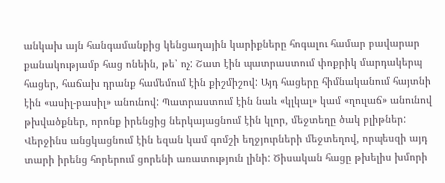անկախ այն հանգամանքից կենցաղային կարիքները հոգալու համար բավարար քանակությամբ հաց ոնեին, թե՝ ոչ: Շատ էին պատրաստում փոքրիկ մարդակերպ հացեր, հաճախ դրանք համեմում էին քիշմիշով: Այդ հացերը հիմնականում հայտնի էին «ասիլ-բասիլ» անունով: Պատրաստում էին նաև «կլկալ» կամ «ղուլաճ» անունով թխվածքներ, որոնք իրենցից ներկայացնում էին կլոր, մեջտեղը ծակ բլիթներ: Վերջինս անցկացնում էին եզան կամ գոմշի եղջյուրների մեջտեղով, որպեսզի այդ տարի իրենց հորերում ցորենի առատություն լինի: Ծիսական հացը թխելիս խմորի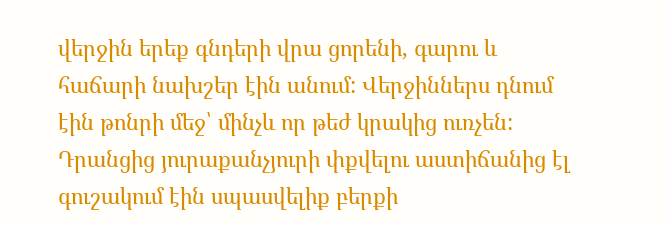վերջին երեք գնդերի վրա ցորենի, գարու և հաճարի նախշեր էին անում: Վերջիններս դնում էին թոնրի մեջ՝ մինչև որ թեժ կրակից ուռչեն: Դրանցից յուրաքանչյուրի փքվելու աստիճանից էլ գուշակում էին սպասվելիք բերքի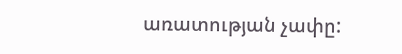առատության չափը: